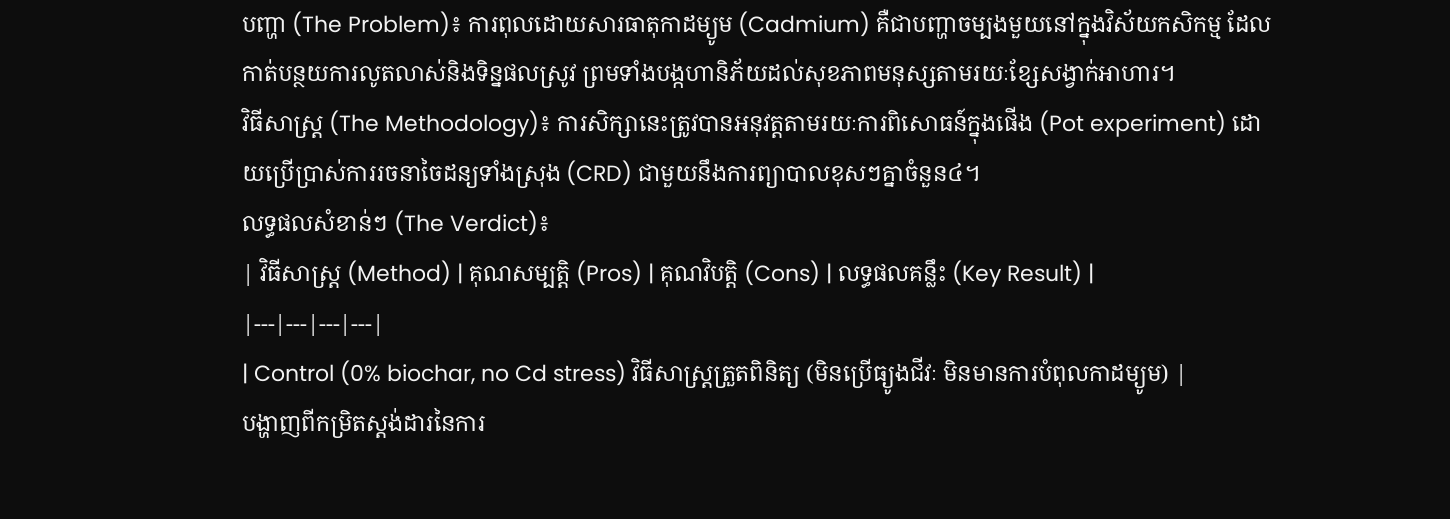បញ្ហា (The Problem)៖ ការពុលដោយសារធាតុកាដម្យូម (Cadmium) គឺជាបញ្ហាចម្បងមួយនៅក្នុងវិស័យកសិកម្ម ដែលកាត់បន្ថយការលូតលាស់និងទិន្នផលស្រូវ ព្រមទាំងបង្កហានិភ័យដល់សុខភាពមនុស្សតាមរយៈខ្សែសង្វាក់អាហារ។
វិធីសាស្ត្រ (The Methodology)៖ ការសិក្សានេះត្រូវបានអនុវត្តតាមរយៈការពិសោធន៍ក្នុងផើង (Pot experiment) ដោយប្រើប្រាស់ការរចនាចៃដន្យទាំងស្រុង (CRD) ជាមួយនឹងការព្យាបាលខុសៗគ្នាចំនួន៤។
លទ្ធផលសំខាន់ៗ (The Verdict)៖
| វិធីសាស្ត្រ (Method) | គុណសម្បត្តិ (Pros) | គុណវិបត្តិ (Cons) | លទ្ធផលគន្លឹះ (Key Result) |
|---|---|---|---|
| Control (0% biochar, no Cd stress) វិធីសាស្ត្រត្រួតពិនិត្យ (មិនប្រើធ្យូងជីវៈ មិនមានការបំពុលកាដម្យូម) |
បង្ហាញពីកម្រិតស្តង់ដារនៃការ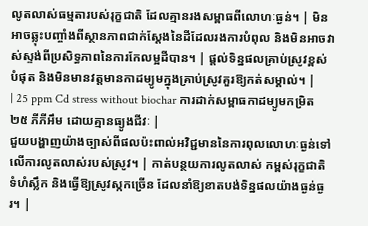លូតលាស់ធម្មតារបស់រុក្ខជាតិ ដែលគ្មានរងសម្ពាធពីលោហៈធ្ងន់។ | មិនអាចឆ្លុះបញ្ចាំងពីស្ថានភាពជាក់ស្តែងនៃដីដែលរងការបំពុល និងមិនអាចវាស់ស្ទង់ពីប្រសិទ្ធភាពនៃការកែលម្អដីបាន។ | ផ្តល់ទិន្នផលគ្រាប់ស្រូវខ្ពស់បំផុត និងមិនមានវត្តមានកាដម្យូមក្នុងគ្រាប់ស្រូវគួរឱ្យកត់សម្គាល់។ |
| 25 ppm Cd stress without biochar ការដាក់សម្ពាធកាដម្យូមកម្រិត ២៥ ភីភីអឹម ដោយគ្មានធ្យូងជីវៈ |
ជួយបង្ហាញយ៉ាងច្បាស់ពីផលប៉ះពាល់អវិជ្ជមាននៃការពុលលោហៈធ្ងន់ទៅលើការលូតលាស់របស់ស្រូវ។ | កាត់បន្ថយការលូតលាស់ កម្ពស់រុក្ខជាតិ ទំហំស្លឹក និងធ្វើឱ្យស្រូវស្កកច្រើន ដែលនាំឱ្យខាតបង់ទិន្នផលយ៉ាងធ្ងន់ធ្ងរ។ |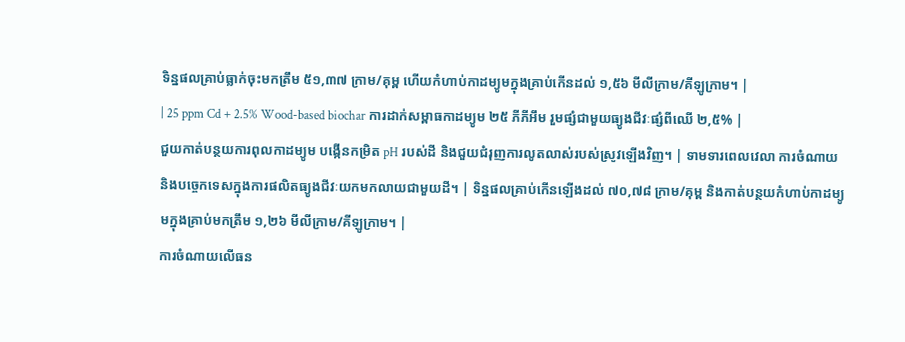ទិន្នផលគ្រាប់ធ្លាក់ចុះមកត្រឹម ៥១,៣៧ ក្រាម/គុម្ព ហើយកំហាប់កាដម្យូមក្នុងគ្រាប់កើនដល់ ១,៥៦ មីលីក្រាម/គីឡូក្រាម។ |
| 25 ppm Cd + 2.5% Wood-based biochar ការដាក់សម្ពាធកាដម្យូម ២៥ ភីភីអឹម រួមផ្សំជាមួយធ្យូងជីវៈផ្សំពីឈើ ២,៥% |
ជួយកាត់បន្ថយការពុលកាដម្យូម បង្កើនកម្រិត pH របស់ដី និងជួយជំរុញការលូតលាស់របស់ស្រូវឡើងវិញ។ | ទាមទារពេលវេលា ការចំណាយ និងបច្ចេកទេសក្នុងការផលិតធ្យូងជីវៈយកមកលាយជាមួយដី។ | ទិន្នផលគ្រាប់កើនឡើងដល់ ៧០,៧៨ ក្រាម/គុម្ព និងកាត់បន្ថយកំហាប់កាដម្យូមក្នុងគ្រាប់មកត្រឹម ១,២៦ មីលីក្រាម/គីឡូក្រាម។ |
ការចំណាយលើធន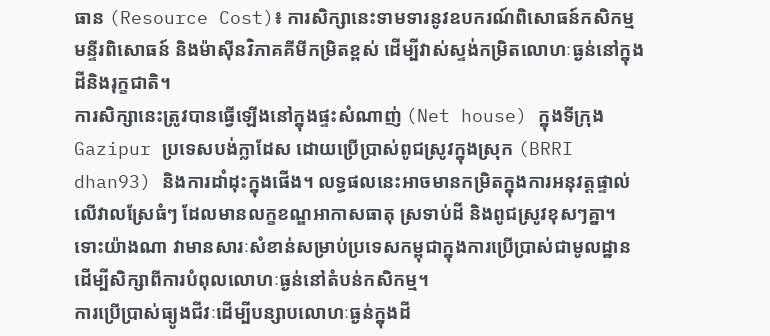ធាន (Resource Cost)៖ ការសិក្សានេះទាមទារនូវឧបករណ៍ពិសោធន៍កសិកម្ម មន្ទីរពិសោធន៍ និងម៉ាស៊ីនវិភាគគីមីកម្រិតខ្ពស់ ដើម្បីវាស់ស្ទង់កម្រិតលោហៈធ្ងន់នៅក្នុងដីនិងរុក្ខជាតិ។
ការសិក្សានេះត្រូវបានធ្វើឡើងនៅក្នុងផ្ទះសំណាញ់ (Net house) ក្នុងទីក្រុង Gazipur ប្រទេសបង់ក្លាដែស ដោយប្រើប្រាស់ពូជស្រូវក្នុងស្រុក (BRRI dhan93) និងការដាំដុះក្នុងផើង។ លទ្ធផលនេះអាចមានកម្រិតក្នុងការអនុវត្តផ្ទាល់លើវាលស្រែធំៗ ដែលមានលក្ខខណ្ឌអាកាសធាតុ ស្រទាប់ដី និងពូជស្រូវខុសៗគ្នា។ ទោះយ៉ាងណា វាមានសារៈសំខាន់សម្រាប់ប្រទេសកម្ពុជាក្នុងការប្រើប្រាស់ជាមូលដ្ឋាន ដើម្បីសិក្សាពីការបំពុលលោហៈធ្ងន់នៅតំបន់កសិកម្ម។
ការប្រើប្រាស់ធ្យូងជីវៈដើម្បីបន្សាបលោហៈធ្ងន់ក្នុងដី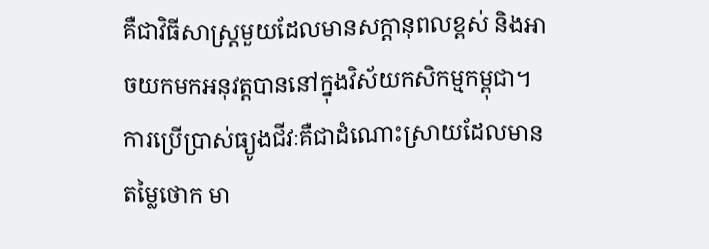គឺជាវិធីសាស្ត្រមួយដែលមានសក្តានុពលខ្ពស់ និងអាចយកមកអនុវត្តបាននៅក្នុងវិស័យកសិកម្មកម្ពុជា។
ការប្រើប្រាស់ធ្យូងជីវៈគឺជាដំណោះស្រាយដែលមានតម្លៃថោក មា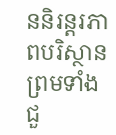ននិរន្តរភាពបរិស្ថាន ព្រមទាំងជួ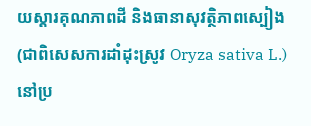យស្តារគុណភាពដី និងធានាសុវត្ថិភាពស្បៀង (ជាពិសេសការដាំដុះស្រូវ Oryza sativa L.) នៅប្រ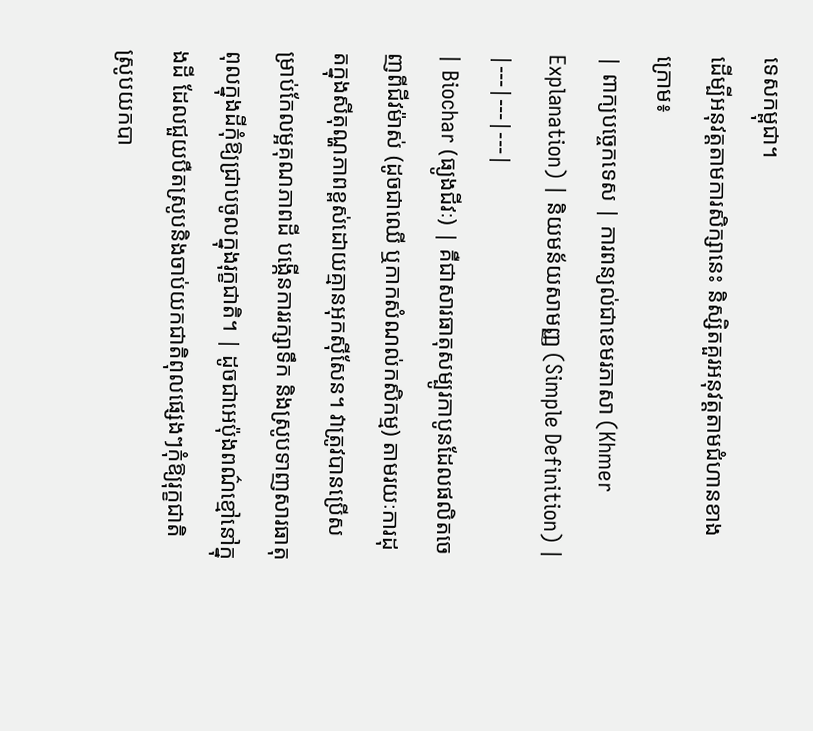ទេសកម្ពុជា។
ដើម្បីអនុវត្តតាមការសិក្សានេះ និស្សិតគួរអនុវត្តតាមជំហានខាងក្រោម៖
| ពាក្យបច្ចេកទេស | ការពន្យល់ជាខេមរភាសា (Khmer Explanation) | និយមន័យសាមញ្ញ (Simple Definition) |
|---|---|---|
| Biochar (ធ្យូងជីវៈ) | គឺជាសារធាតុសម្បូរកាបូនដែលផលិតចេញពីជីវម៉ាស់ (ដូចជាឈើ ឬកាកសំណល់កសិកម្ម) តាមរយៈការដុតក្នុងសីតុណ្ហភាពខ្ពស់ដោយគ្មានអុកស៊ីសែន។ វាត្រូវបានប្រើសម្រាប់កែលម្អគុណភាពដី បង្កើនការរក្សាទឹក និងស្រូបទាញសារធាតុពុលក្នុងដីកុំឱ្យជ្រាបចូលក្នុងរុក្ខជាតិ។ | ដូចជាអេប៉ុងពណ៌ខ្មៅនៅក្នុងដី ដែលជួយបឺតស្រូបនិងចាប់យកជាតិពុលផ្សេងៗកុំឱ្យរុក្ខជាតិស្រូបយកបា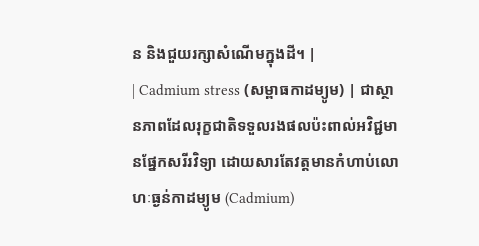ន និងជួយរក្សាសំណើមក្នុងដី។ |
| Cadmium stress (សម្ពាធកាដម្យូម) | ជាស្ថានភាពដែលរុក្ខជាតិទទួលរងផលប៉ះពាល់អវិជ្ជមានផ្នែកសរីរវិទ្យា ដោយសារតែវត្តមានកំហាប់លោហៈធ្ងន់កាដម្យូម (Cadmium)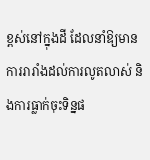ខ្ពស់នៅក្នុងដី ដែលនាំឱ្យមានការរារាំងដល់ការលូតលាស់ និងការធ្លាក់ចុះទិន្នផ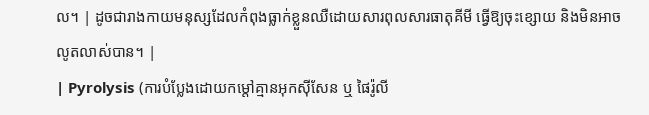ល។ | ដូចជារាងកាយមនុស្សដែលកំពុងធ្លាក់ខ្លួនឈឺដោយសារពុលសារធាតុគីមី ធ្វើឱ្យចុះខ្សោយ និងមិនអាចលូតលាស់បាន។ |
| Pyrolysis (ការបំប្លែងដោយកម្តៅគ្មានអុកស៊ីសែន ឬ ផៃរ៉ូលី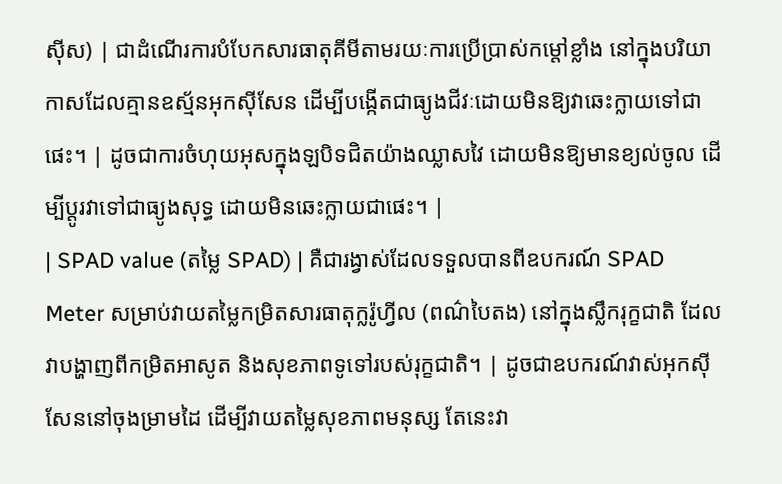ស៊ីស) | ជាដំណើរការបំបែកសារធាតុគីមីតាមរយៈការប្រើប្រាស់កម្តៅខ្លាំង នៅក្នុងបរិយាកាសដែលគ្មានឧស្ម័នអុកស៊ីសែន ដើម្បីបង្កើតជាធ្យូងជីវៈដោយមិនឱ្យវាឆេះក្លាយទៅជាផេះ។ | ដូចជាការចំហុយអុសក្នុងឡបិទជិតយ៉ាងឈ្លាសវៃ ដោយមិនឱ្យមានខ្យល់ចូល ដើម្បីប្តូរវាទៅជាធ្យូងសុទ្ធ ដោយមិនឆេះក្លាយជាផេះ។ |
| SPAD value (តម្លៃ SPAD) | គឺជារង្វាស់ដែលទទួលបានពីឧបករណ៍ SPAD Meter សម្រាប់វាយតម្លៃកម្រិតសារធាតុក្លរ៉ូហ្វីល (ពណ៌បៃតង) នៅក្នុងស្លឹករុក្ខជាតិ ដែលវាបង្ហាញពីកម្រិតអាសូត និងសុខភាពទូទៅរបស់រុក្ខជាតិ។ | ដូចជាឧបករណ៍វាស់អុកស៊ីសែននៅចុងម្រាមដៃ ដើម្បីវាយតម្លៃសុខភាពមនុស្ស តែនេះវា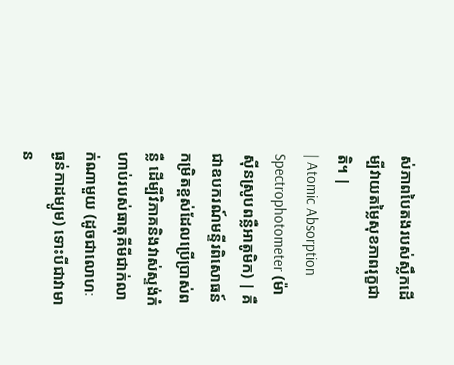ស់ភាពបៃតងរបស់ស្លឹកដើម្បីវាយតម្លៃសុខភាពរុក្ខជាតិ។ |
| Atomic Absorption Spectrophotometer (ម៉ាស៊ីនស្រូបពន្លឺអាតូមិក) | គឺជាឧបករណ៍មន្ទីរពិសោធន៍កម្រិតខ្ពស់ដែលប្រើប្រាស់ពន្លឺ ដើម្បីវិភាគនិងវាស់ស្ទង់កំហាប់របស់ធាតុគីមីជាក់លាក់ណាមួយ (ដូចជាលោហៈធ្ងន់កាដម្យូម) ទោះបីជាវាមាន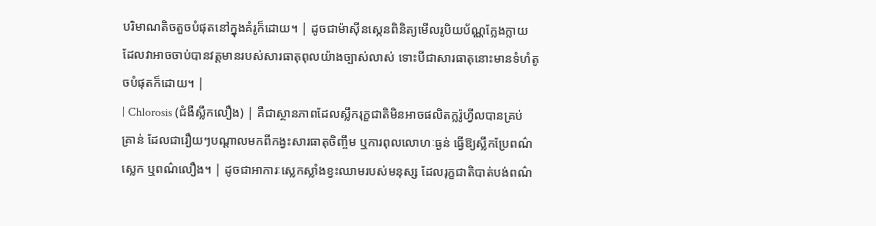បរិមាណតិចតួចបំផុតនៅក្នុងគំរូក៏ដោយ។ | ដូចជាម៉ាស៊ីនស្កេនពិនិត្យមើលរូបិយប័ណ្ណក្លែងក្លាយ ដែលវាអាចចាប់បានវត្តមានរបស់សារធាតុពុលយ៉ាងច្បាស់លាស់ ទោះបីជាសារធាតុនោះមានទំហំតូចបំផុតក៏ដោយ។ |
| Chlorosis (ជំងឺស្លឹកលឿង) | គឺជាស្ថានភាពដែលស្លឹករុក្ខជាតិមិនអាចផលិតក្លរ៉ូហ្វីលបានគ្រប់គ្រាន់ ដែលជារឿយៗបណ្តាលមកពីកង្វះសារធាតុចិញ្ចឹម ឬការពុលលោហៈធ្ងន់ ធ្វើឱ្យស្លឹកប្រែពណ៌ស្លេក ឬពណ៌លឿង។ | ដូចជាអាការៈស្លេកស្លាំងខ្វះឈាមរបស់មនុស្ស ដែលរុក្ខជាតិបាត់បង់ពណ៌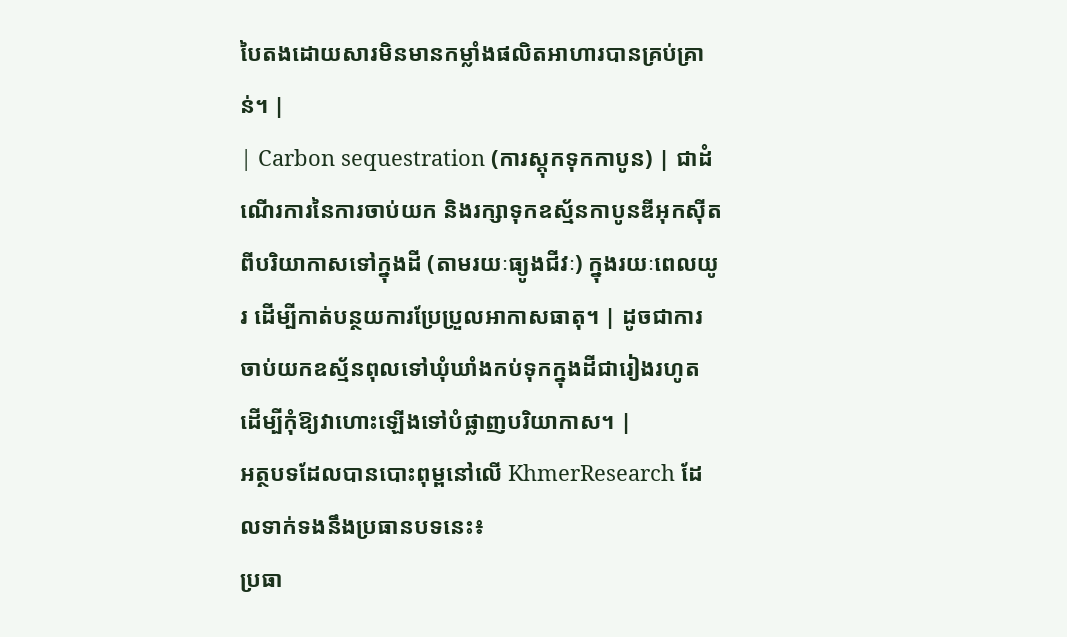បៃតងដោយសារមិនមានកម្លាំងផលិតអាហារបានគ្រប់គ្រាន់។ |
| Carbon sequestration (ការស្តុកទុកកាបូន) | ជាដំណើរការនៃការចាប់យក និងរក្សាទុកឧស្ម័នកាបូនឌីអុកស៊ីតពីបរិយាកាសទៅក្នុងដី (តាមរយៈធ្យូងជីវៈ) ក្នុងរយៈពេលយូរ ដើម្បីកាត់បន្ថយការប្រែប្រួលអាកាសធាតុ។ | ដូចជាការចាប់យកឧស្ម័នពុលទៅឃុំឃាំងកប់ទុកក្នុងដីជារៀងរហូត ដើម្បីកុំឱ្យវាហោះឡើងទៅបំផ្លាញបរិយាកាស។ |
អត្ថបទដែលបានបោះពុម្ពនៅលើ KhmerResearch ដែលទាក់ទងនឹងប្រធានបទនេះ៖
ប្រធា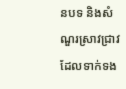នបទ និងសំណួរស្រាវជ្រាវដែលទាក់ទង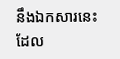នឹងឯកសារនេះ ដែល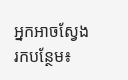អ្នកអាចស្វែងរកបន្ថែម៖